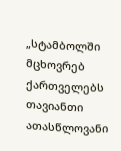„სტამბოლში მცხოვრებ ქართველებს თავიანთი ათასწლოვანი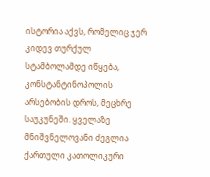ისტორია აქვს, რომელიც ჯერ კიდევ თურქულ
სტამბოლამდე იწყება, კონსტანტინოპოლის არსებობის დროს, მეცხრე საუკუნეში. ყველაზე მნიშვნელოვანი ძეგლია ქართული კათოლიკური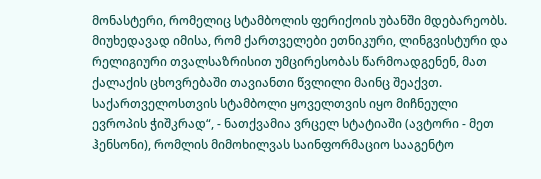მონასტერი, რომელიც სტამბოლის ფერიქოის უბანში მდებარეობს. მიუხედავად იმისა, რომ ქართველები ეთნიკური, ლინგვისტური და რელიგიური თვალსაზრისით უმცირესობას წარმოადგენენ, მათ ქალაქის ცხოვრებაში თავიანთი წვლილი მაინც შეაქვთ. საქართველოსთვის სტამბოლი ყოველთვის იყო მიჩნეული ევროპის ჭიშკრად“, - ნათქვამია ვრცელ სტატიაში (ავტორი - მეთ ჰენსონი), რომლის მიმოხილვას საინფორმაციო სააგენტო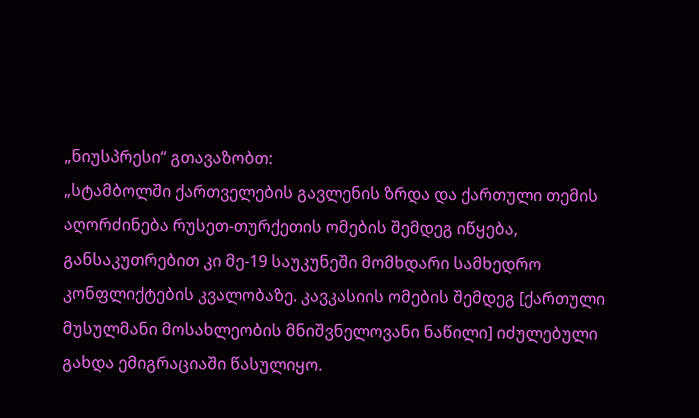„ნიუსპრესი“ გთავაზობთ:
„სტამბოლში ქართველების გავლენის ზრდა და ქართული თემის აღორძინება რუსეთ-თურქეთის ომების შემდეგ იწყება, განსაკუთრებით კი მე-19 საუკუნეში მომხდარი სამხედრო კონფლიქტების კვალობაზე. კავკასიის ომების შემდეგ [ქართული მუსულმანი მოსახლეობის მნიშვნელოვანი ნაწილი] იძულებული გახდა ემიგრაციაში წასულიყო.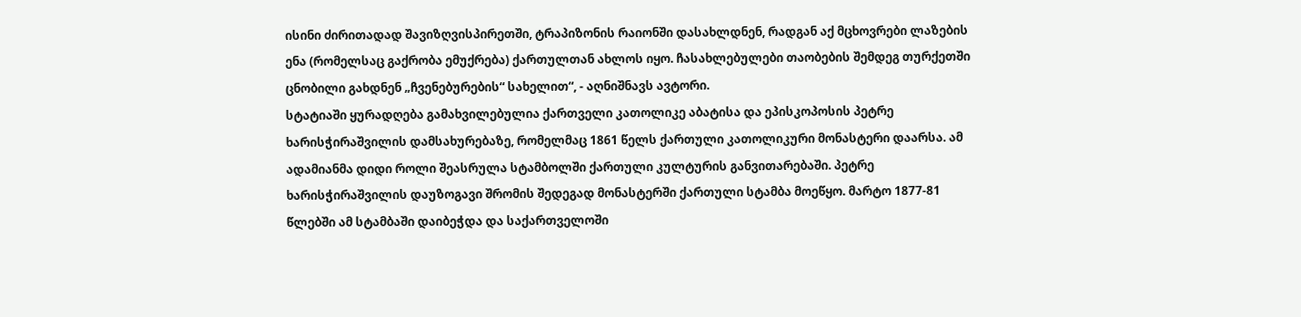ისინი ძირითადად შავიზღვისპირეთში, ტრაპიზონის რაიონში დასახლდნენ, რადგან აქ მცხოვრები ლაზების ენა (რომელსაც გაქრობა ემუქრება) ქართულთან ახლოს იყო. ჩასახლებულები თაობების შემდეგ თურქეთში ცნობილი გახდნენ „ჩვენებურების“ სახელით“, - აღნიშნავს ავტორი.
სტატიაში ყურადღება გამახვილებულია ქართველი კათოლიკე აბატისა და ეპისკოპოსის პეტრე ხარისჭირაშვილის დამსახურებაზე, რომელმაც 1861 წელს ქართული კათოლიკური მონასტერი დაარსა. ამ ადამიანმა დიდი როლი შეასრულა სტამბოლში ქართული კულტურის განვითარებაში. პეტრე ხარისჭირაშვილის დაუზოგავი შრომის შედეგად მონასტერში ქართული სტამბა მოეწყო. მარტო 1877-81 წლებში ამ სტამბაში დაიბეჭდა და საქართველოში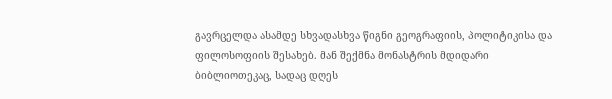გავრცელდა ასამდე სხვადასხვა წიგნი გეოგრაფიის, პოლიტიკისა და ფილოსოფიის შესახებ. მან შექმნა მონასტრის მდიდარი ბიბლიოთეკაც, სადაც დღეს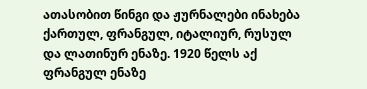ათასობით წინგი და ჟურნალები ინახება ქართულ, ფრანგულ, იტალიურ, რუსულ და ლათინურ ენაზე. 1920 წელს აქ ფრანგულ ენაზე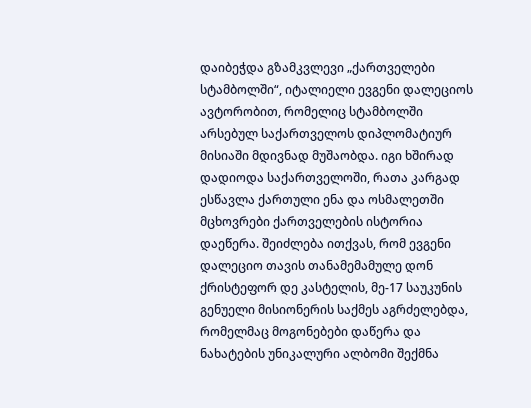დაიბეჭდა გზამკვლევი „ქართველები სტამბოლში“, იტალიელი ევგენი დალეციოს ავტორობით, რომელიც სტამბოლში არსებულ საქართველოს დიპლომატიურ მისიაში მდივნად მუშაობდა. იგი ხშირად დადიოდა საქართველოში, რათა კარგად ესწავლა ქართული ენა და ოსმალეთში მცხოვრები ქართველების ისტორია დაეწერა. შეიძლება ითქვას, რომ ევგენი დალეციო თავის თანამემამულე დონ ქრისტეფორ დე კასტელის, მე-17 საუკუნის გენუელი მისიონერის საქმეს აგრძელებდა, რომელმაც მოგონებები დაწერა და ნახატების უნიკალური ალბომი შექმნა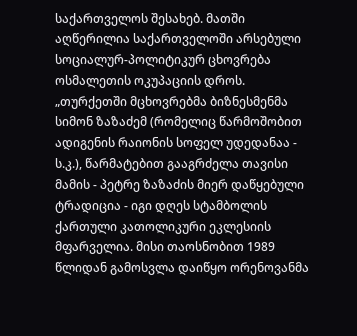საქართველოს შესახებ. მათში აღწერილია საქართველოში არსებული სოციალურ-პოლიტიკურ ცხოვრება ოსმალეთის ოკუპაციის დროს.
„თურქეთში მცხოვრებმა ბიზნესმენმა სიმონ ზაზაძემ (რომელიც წარმოშობით ადიგენის რაიონის სოფელ უდედანაა - ს.კ.), წარმატებით გააგრძელა თავისი მამის - პეტრე ზაზაძის მიერ დაწყებული ტრადიცია - იგი დღეს სტამბოლის ქართული კათოლიკური ეკლესიის მფარველია. მისი თაოსნობით 1989 წლიდან გამოსვლა დაიწყო ორენოვანმა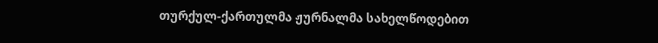თურქულ-ქართულმა ჟურნალმა სახელწოდებით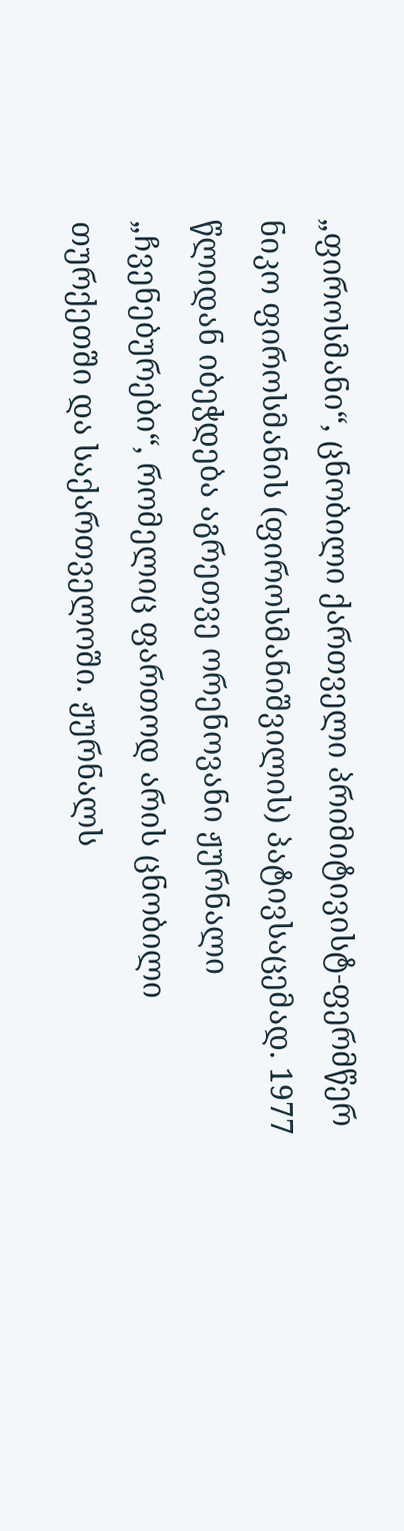„ფიროსმანი“, ცნობილი ქართველი პრიმიტივისტ-ფერმწერ ნიკო ფიროსმანის (ფიროსმანიშვილის) პატივსაცემად. 1977 წლიდან იბეჭდება აგრეთვე ორენოვანი ჟურნალი „ჩვენებურები“, რომელიც ფართოდ არის ცნობილი თურქეთში და საქართველოში. ჟურნალს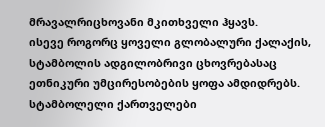მრავალრიცხოვანი მკითხველი ჰყავს.
ისევე როგორც ყოველი გლობალური ქალაქის, სტამბოლის ადგილობრივი ცხოვრებასაც ეთნიკური უმცირესობების ყოფა ამდიდრებს. სტამბოლელი ქართველები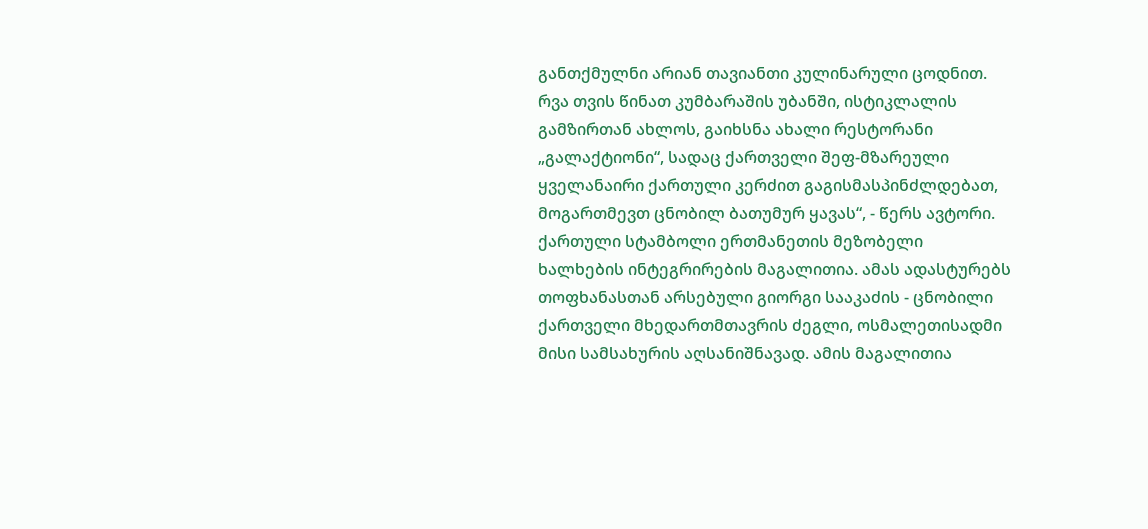განთქმულნი არიან თავიანთი კულინარული ცოდნით. რვა თვის წინათ კუმბარაშის უბანში, ისტიკლალის გამზირთან ახლოს, გაიხსნა ახალი რესტორანი „გალაქტიონი“, სადაც ქართველი შეფ-მზარეული ყველანაირი ქართული კერძით გაგისმასპინძლდებათ, მოგართმევთ ცნობილ ბათუმურ ყავას“, - წერს ავტორი.
ქართული სტამბოლი ერთმანეთის მეზობელი ხალხების ინტეგრირების მაგალითია. ამას ადასტურებს თოფხანასთან არსებული გიორგი სააკაძის - ცნობილი ქართველი მხედართმთავრის ძეგლი, ოსმალეთისადმი მისი სამსახურის აღსანიშნავად. ამის მაგალითია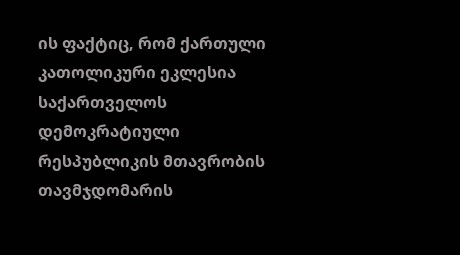ის ფაქტიც, რომ ქართული კათოლიკური ეკლესია საქართველოს დემოკრატიული რესპუბლიკის მთავრობის თავმჯდომარის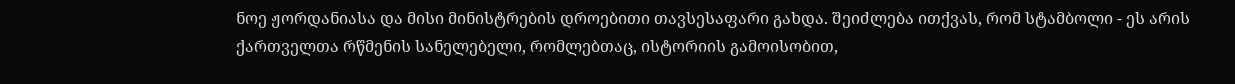ნოე ჟორდანიასა და მისი მინისტრების დროებითი თავსესაფარი გახდა. შეიძლება ითქვას, რომ სტამბოლი - ეს არის ქართველთა რწმენის სანელებელი, რომლებთაც, ისტორიის გამოისობით,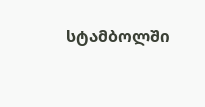სტამბოლში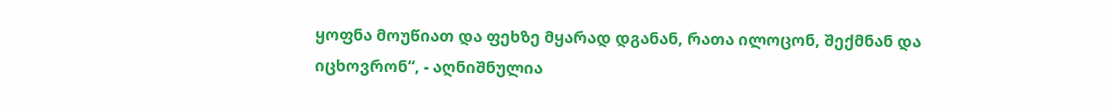ყოფნა მოუწიათ და ფეხზე მყარად დგანან, რათა ილოცონ, შექმნან და იცხოვრონ“, - აღნიშნულია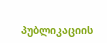პუბლიკაციის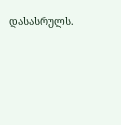დასასრულს.